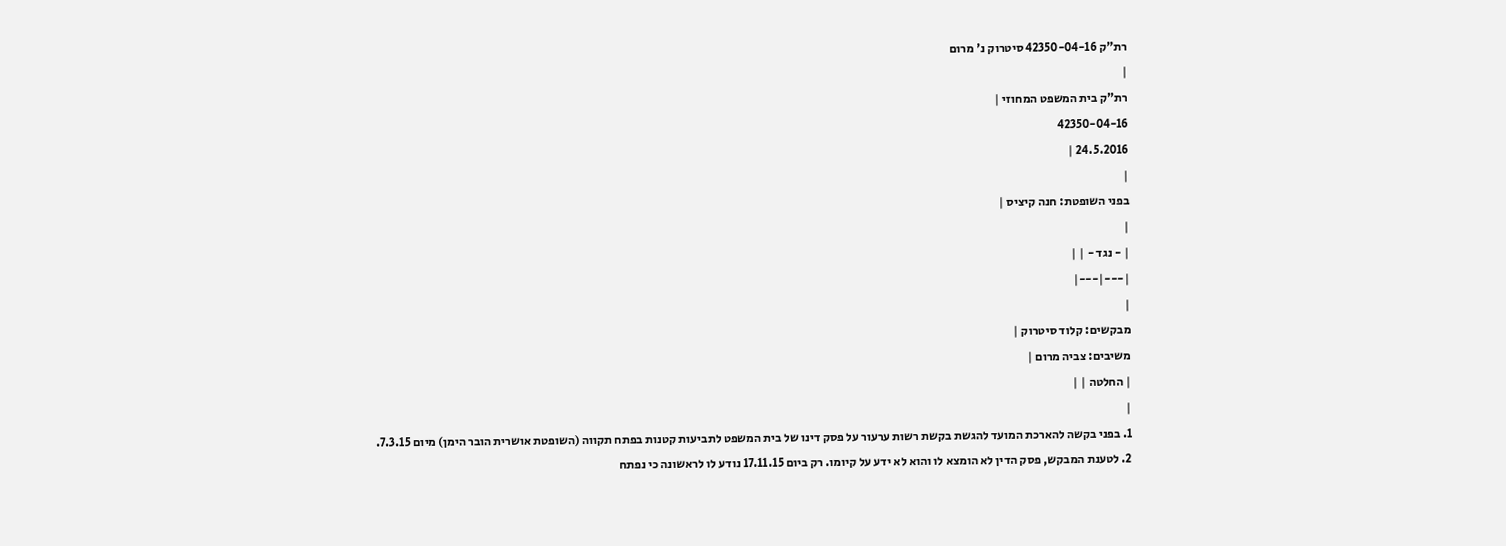רת"ק 42350-04-16 סיטרוק נ' מרום
|
רת"ק בית המשפט המחוזי |
42350-04-16
24.5.2016 |
|
בפני השופטת: חנה קיציס |
|
| - נגד - | |
|---|---|
|
מבקשים: קלוד סיטרוק |
משיבים: צביה מרום |
| החלטה | |
|
1. בפני בקשה להארכת המועד להגשת בקשת רשות ערעור על פסק דינו של בית המשפט לתביעות קטנות בפתח תקווה (השופטת אושרית הובר הימן) מיום 7.3.15.
2. לטענת המבקש, פסק הדין לא הומצא לו והוא לא ידע על קיומו. רק ביום 17.11.15 נודע לו לראשונה כי נפתח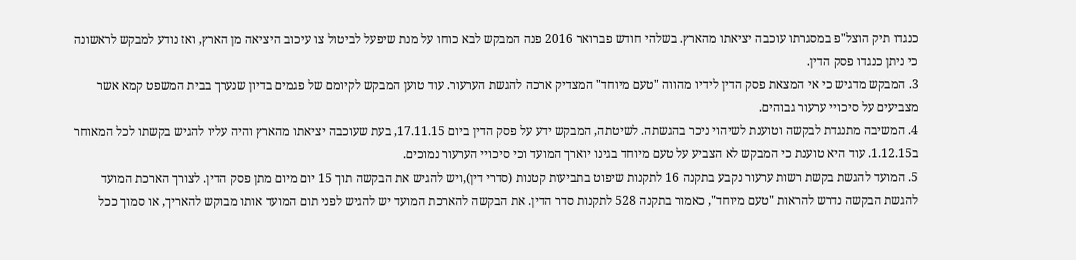כנגדו תיק הוצל"פ במסגרתו עוכבה יציאתו מהארץ. בשלהי חודש פברואר 2016 פנה המבקש לבא כוחו על מנת שיפעל לביטול צו עיכוב היציאה מן הארץ, ואז נודע למבקש לראשונה כי ניתן כנגדו פסק הדין.
3. המבקש מדגיש כי אי המצאת פסק הדין לידיו מהווה "טעם מיוחד" המצדיק ארכה להגשת הערעור. עוד טוען המבקש לקיומם של פגמים בדיון שנערך בבית המשפט קמא אשר מצביעים על סיכויי ערעור גבוהים.
4. המשיבה מתנגדת לבקשה וטוענת לשיהוי ניכר בהגשתה. לשיטתה, המבקש ידע על פסק הדין ביום 17.11.15, בעת שעוכבה יציאתו מהארץ והיה עליו להגיש בקשתו לכל המאוחר ב1.12.15. עוד היא טוענת כי המבקש לא הצביע על טעם מיוחד בגינו יוארך המועד וכי סיכויי הערעור נמוכים.
5. המועד להגשת בקשת רשות ערעור נקבע בתקנה 16 לתקנות שיפוט בתביעות קטנות (סדרי דין),ויש להגיש את הבקשה תוך 15 יום מיום מתן פסק הדין. לצורך הארכת המועד להגשת הבקשה נדרש להראות "טעם מיוחד", כאמור בתקנה 528 לתקנות סדר הדין. את הבקשה להארכת המועד יש להגיש לפני תום המועד אותו מבוקש להאריך, או סמוך ככל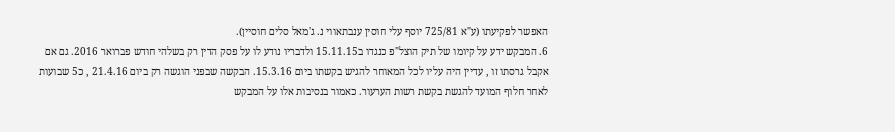האפשר לפקיעתו (ע"א 725/81 יוסף עלי חוסין ענבתאווי נ. ג'מאל סלים חוסיין).
6. המבקש ידע על קיומו של תיק הוצל"פ כנגדו ב15.11.15 ולדבריו נודע לו על פסק הדין רק בשלהי חודש פברואר 2016. גם אם אקבל גרסתו זו , עדיין היה עליו לכל המאוחר להגיש בקשתו ביום 15.3.16. הבקשה שבפני הוגשה רק ביום 21.4.16 , כ5 שבועות לאחר חלוף המועד להגשת בקשת רשות הערעור. כאמור בנסיבות אלו על המבקש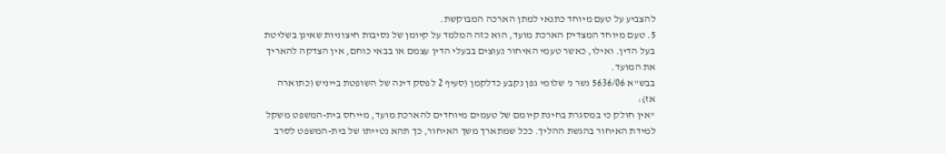להצביע על טעם מיוחד כתנאי למתן הארכה המבוקשת.
5. טעם מיוחד המצדיק הארכת מועד, הוא כזה המלמד על קיומן של נסיבות חיצוניות שאינן בשליטת בעל הדין. ואילו, כאשר טעמי האיחור נעוצים בבעלי הדין עצמם או בבאי כוחם, אין הצדקה להאריך את המועד.
בבש"א 5636/06 נשר נ' שלומי גפן נקבע כדלקמן (סעיף 2 לפסק דינה של השופטת בייניש (כתוארה אז):
"אין חולק כי במסגרת בחינת קיומם של טעמים מיוחדים להארכת מועד, מייחס בית-המשפט משקל למידת האיחור בהגשת ההליך. ככל שמתארך משך האיחור, כך תהא נטייתו של בית-המשפט לסרב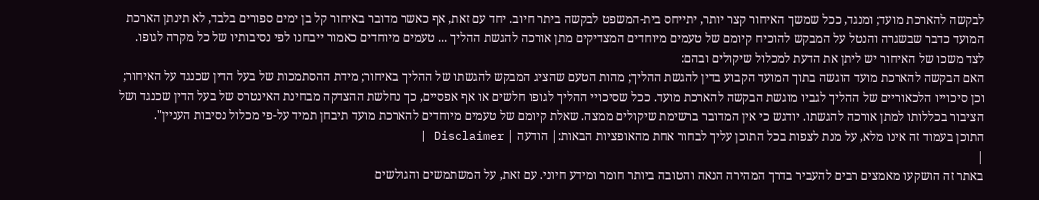לבקשה להארכת מועד; ומנגד, ככל שמשך האיחור קצר יותר, יתייחס בית-המשפט לבקשה ביתר חיוב. יחד עם זאת, אף כאשר מדובר באיחור קל בן ימים ספורים בלבד, לא תינתן הארכת המועד כדבר שבשגרה והנטל על המבקש להוכיח קיומם של טעמים מיוחדים המצדיקים מתן אורכה להגשת ההליך ... טעמים מיוחדים כאמור ייבחנו לפי נסיבותיו של כל מקרה לגופו. לצד משכו של האיחור יש ליתן את הדעת למכלול שיקולים ובהם:
האם הבקשה להארכת מועד הוגשה בתוך המועד הקבוע בדין להגשת ההליך; מהות הטעם שהציג המבקש להגשתו של ההליך באיחור; מידת ההסתמכות של בעל הדין שכנגד על האיחור; וכן סיכוייו הלכאוריים של ההליך לגביו מוגשת הבקשה להארכת מועד. ככל שסיכויי ההליך לגופו חלשים או אף אפסיים, כך נחלשת ההצדקה מבחינת האינטרס של בעל הדין שכנגד ושל הציבור בכללותו למתן אורכה להגשתו. יודגש כי אין המדובר ברשימת שיקולים ממצה. שאלת קיומם של טעמים מיוחדים להארכת מועד תיבחן תמיד על-פי מכלול נסיבות העניין".
התוכן בעמוד זה אינו מלא, על מנת לצפות בכל התוכן עליך לבחור אחת מהאופציות הבאות:| הודעה | Disclaimer |
|
באתר זה הושקעו מאמצים רבים להעביר בדרך המהירה הנאה והטובה ביותר חומר ומידע חיוני. עם זאת, על המשתמשים והגולשים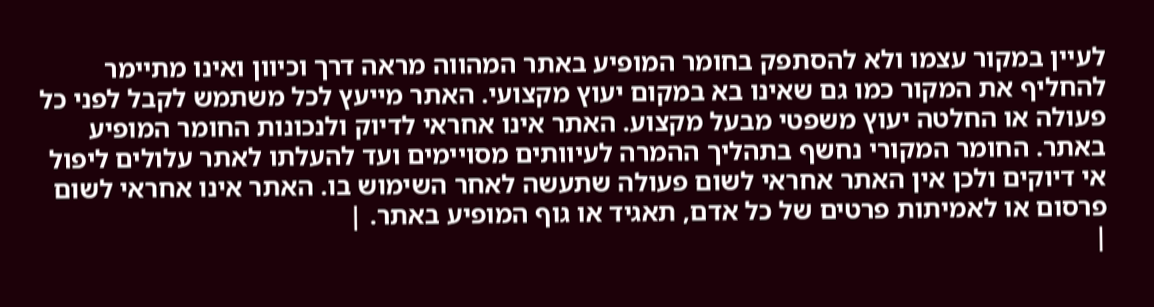לעיין במקור עצמו ולא להסתפק בחומר המופיע באתר המהווה מראה דרך וכיוון ואינו מתיימר להחליף את המקור כמו גם שאינו בא במקום יעוץ מקצועי. האתר מייעץ לכל משתמש לקבל לפני כל פעולה או החלטה יעוץ משפטי מבעל מקצוע. האתר אינו אחראי לדיוק ולנכונות החומר המופיע באתר. החומר המקורי נחשף בתהליך ההמרה לעיוותים מסויימים ועד להעלתו לאתר עלולים ליפול אי דיוקים ולכן אין האתר אחראי לשום פעולה שתעשה לאחר השימוש בו. האתר אינו אחראי לשום פרסום או לאמיתות פרטים של כל אדם, תאגיד או גוף המופיע באתר. |
|